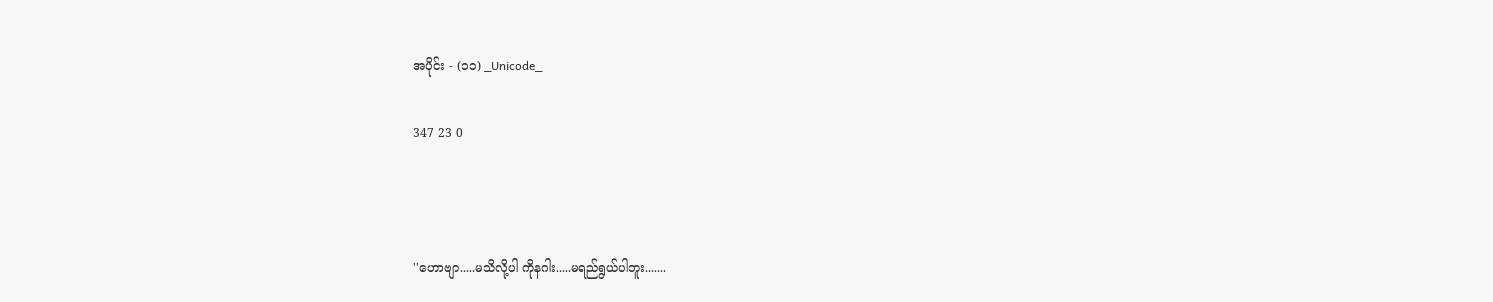အပိုင်း - (၁၁) _Unicode_

347 23 0



''ဟောဗျာ.....မသိလို့ပါ ကိုနဂါး.....မရည်ရွယ်ပါဘူး.......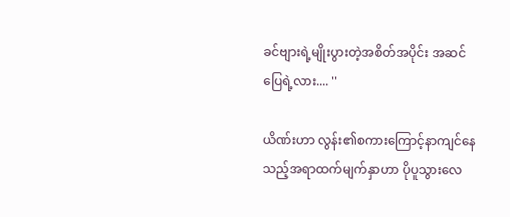ခင်ဗျားရဲ့မျိုးပွားတဲ့အစိတ်အပိုင်း အဆင်ပြေရဲ့လား.... ''

ယိဏ်းဟာ လွန်း၏စကားကြောင့်နာကျင်နေသည့်အရာထက်မျက်နှာဟာ ပိုပူသွားလေ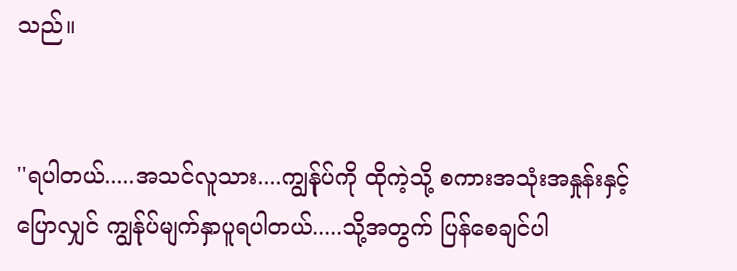သည်။


''ရပါတယ်.....အသင်လူသား....ကျွန်ုပ်ကို ထိုကဲ့သို့ စကားအသုံးအနှုန်းနှင့်ပြောလျှင် ကျွန်ုပ်မျက်နှာပူရပါတယ်.....သို့အတွက် ပြန်စေချင်ပါ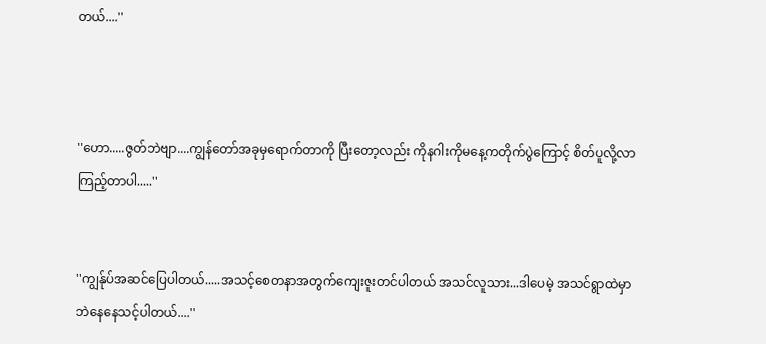တယ်....''



''ဟော.....ဇွတ်ဘဲဗျာ....ကျွန်တော်အခုမှရောက်တာကို ပြီးတော့လည်း ကိုနဂါးကိုမနေ့ကတိုက်ပွဲကြောင့် စိတ်ပူလို့လာကြည့်တာပါ.....''


''ကျွန်ုပ်အဆင်ပြေပါတယ်.....အသင့်စေတနာအတွက်ကျေးဇူးတင်ပါတယ် အသင်လူသား...ဒါပေမဲ့ အသင်ရွာထဲမှာဘဲနေနေသင့်ပါတယ်....''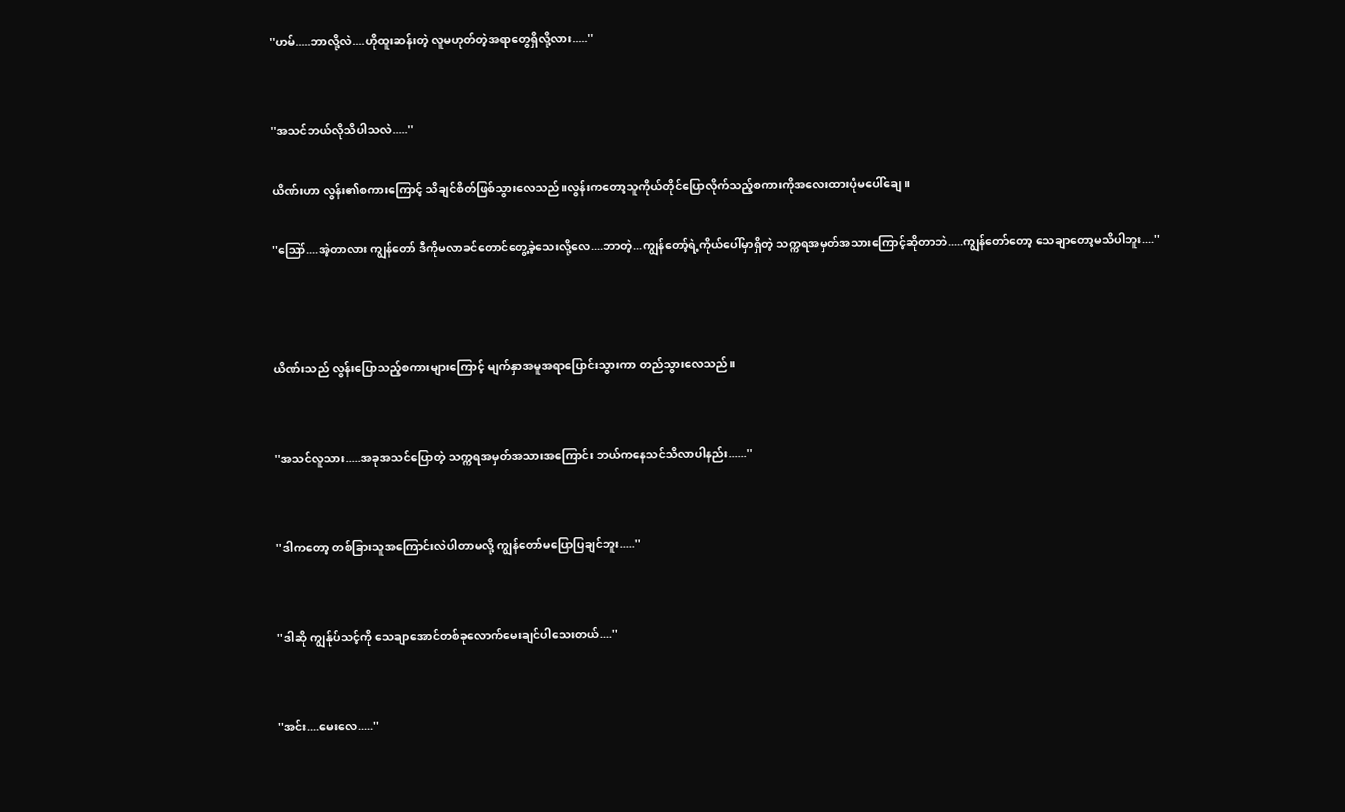''ဟမ်.....ဘာလို့လဲ....ဟိုထူးဆန်းတဲ့ လူမဟုတ်တဲ့အရာတွေရှိလို့လား.....''


''အသင်ဘယ်လိုသိပါသလဲ.....''

ယိဏ်းဟာ လွန်း၏စကားကြောင့် သိချင်စိတ်ဖြစ်သွားလေသည်။လွန်းကတော့သူကိုယ်တိုင်ပြောလိုက်သည့်စကားကိုအလေးထားပုံမပေါ်ချေ။

''ဪ....အဲ့တာလား ကျွန်တော် ဒီကိုမလာခင်တောင်တွေ့ခဲ့သေးလို့လေ....ဘာတဲ့...ကျွန်တော့်ရဲ့ကိုယ်ပေါ်မှာရှိတဲ့ သက္ကရအမှတ်အသားကြောင့်ဆိုတာဘဲ.....ကျွန်တော်တော့ သေချာတော့မသိပါဘူး....''



ယိဏ်းသည် လွန်းပြောသည့်စကားများကြောင့် မျက်နှာအမူအရာပြောင်းသွားကာ တည်သွားလေသည်။


''အသင်လူသား.....အခုအသင်ပြောတဲ့ သက္ကရအမှတ်အသားအကြောင်း ဘယ်ကနေသင်သိလာပါနည်း......''


''ဒါကတော့ တစ်ခြားသူအကြောင်းလဲပါတာမလို့ ကျွန်တော်မပြောပြချင်ဘူး.....''


''ဒါဆို ကျွန်ုပ်သင့်ကို သေချာအောင်တစ်ခုလောက်မေးချင်ပါသေးတယ်....''


''အင်း....မေးလေ.....''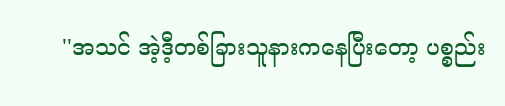''အသင် အဲ့ဒီ့တစ်ခြားသူနားကနေပြီးတော့ ပစ္စည်း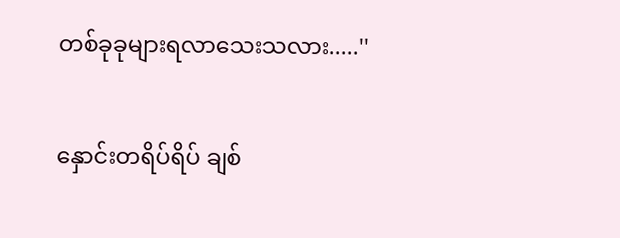တစ်ခုခုများရလာသေးသလား.....''

နှောင်းတရိပ်ရိပ် ချစ်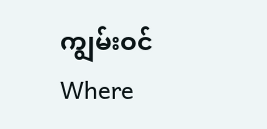ကျွမ်းဝင်Where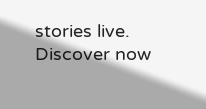stories live. Discover now